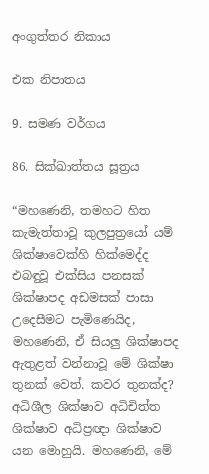අංගුත්තර නිකාය

එක නිපාතය

9. සමණ වර්ගය

86. සික්ඛාත්තය සූත්‍රය

“මහණෙනි, තමහට හිත කැමැත්තාවූ කුලපුත්‍රයෝ යම් ශික්ෂාවෙක්හි හික්මෙද්ද එබඳුවූ එක්සිය පනසක් ශික්ෂාපද අඩමසක් පාසා උදෙසීමට පැමිණෙයිද, මහණෙනි, ඒ සියලු ශික්ෂාපද ඇතුළත් වන්නාවූ මේ ශික්ෂා තුනක් වෙත්. කවර තුනක්ද? අධිශීල ශික්ෂාව අධිචිත්ත ශික්ෂාව අධිප්‍රඥා ශික්ෂාව යන මොහුයි. මහණෙනි, මේ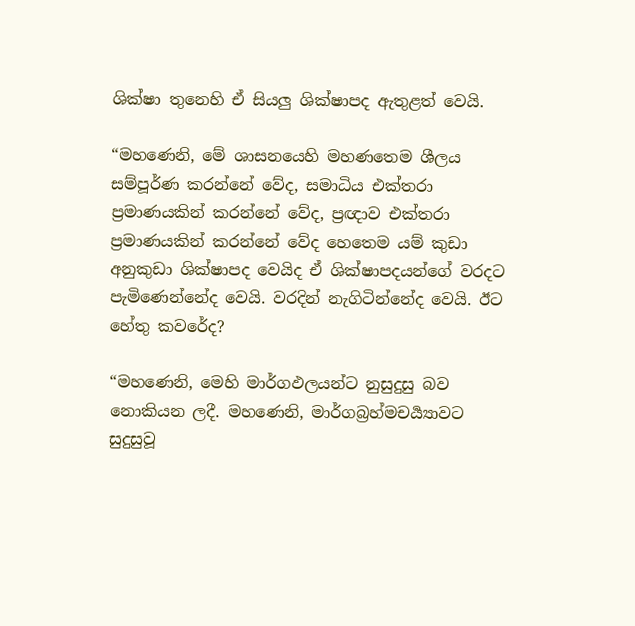ශික්ෂා තුනෙහි ඒ සියලු ශික්ෂාපද ඇතුළත් වෙයි.

“මහණෙනි, මේ ශාසනයෙහි මහණතෙම ශීලය සම්පූර්ණ කරන්නේ වේද, සමාධිය එක්තරා ප්‍රමාණයකින් කරන්නේ වේද, ප්‍රඥාව එක්තරා ප්‍රමාණයකින් කරන්නේ වේද හෙතෙම යම් කුඩා අනුකුඩා ශික්ෂාපද වෙයිද ඒ ශික්ෂාපදයන්ගේ වරදට පැමිණෙන්නේද වෙයි. වරදින් නැගිටින්නේද වෙයි. ඊට හේතු කවරේද?

“මහණෙනි, මෙහි මාර්ගඵලයන්ට නුසුදුසු බව නොකියන ලදී. මහණෙනි, මාර්ගබ්‍රහ්මචර්‍ය්‍යාවට සුදුසුවූ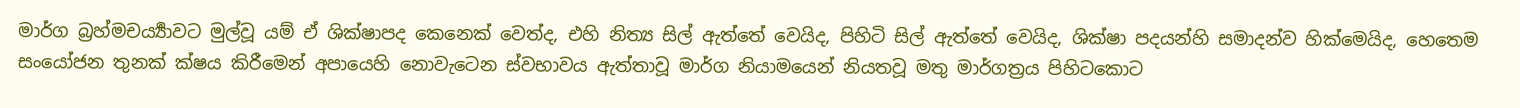මාර්ග බ්‍රහ්මචර්‍ය්‍යාවට මුල්වූ යම් ඒ ශික්ෂාපද කෙනෙක් වෙත්ද, එහි නිත්‍ය සිල් ඇත්තේ වෙයිද, පිහිටි සිල් ඇත්තේ වෙයිද, ශික්ෂා පදයන්හි සමාදන්ව හික්මෙයිද, හෙතෙම සංයෝජන තුනක් ක්ෂය කිරීමෙන් අපායෙහි නොවැටෙන ස්වභාවය ඇත්තාවූ මාර්ග නියාමයෙන් නියතවූ මතු මාර්ගත්‍රය පිහිටකොට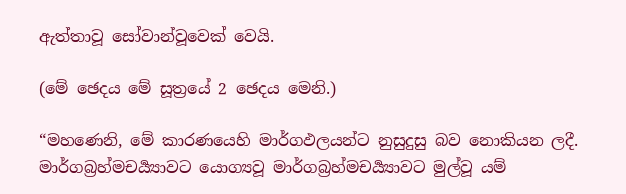ඇත්තාවූ සෝවාන්වූවෙක් වෙයි.

(මේ ඡෙදය මේ සූත්‍රයේ 2 ඡෙදය මෙනි.)

“මහණෙනි, මේ කාරණයෙහි මාර්ගඵලයන්ට නුසුදුසු බව නොකියන ලදී. මාර්ගබ්‍රහ්මචර්‍ය්‍යාවට යොග්‍යවූ මාර්ගබ්‍රහ්මචර්‍ය්‍යාවට මුල්වූ යම්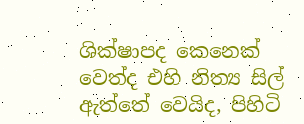ශික්ෂාපද කෙනෙක් වෙත්ද එහි නිත්‍ය සිල් ඇත්තේ වෙයිද, පිහිටි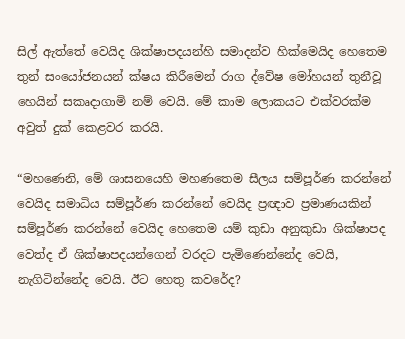සිල් ඇත්තේ වෙයිද ශික්ෂාපදයන්හි සමාදන්ව හික්මෙයිද හෙතෙම තුන් සංයෝජනයන් ක්ෂය කිරීමෙන් රාග ද්වේෂ මෝහයන් තුනීවූ හෙයින් සකෘදාගාමි නම් වෙයි. මේ කාම ලොකයට එක්වරක්ම අවුත් දුක් කෙළවර කරයි.

“මහණෙනි, මේ ශාසනයෙහි මහණතෙම සීලය සම්පූර්ණ කරන්නේ වෙයිද සමාධිය සම්පූර්ණ කරන්නේ වෙයිද ප්‍රඥාව ප්‍රමාණයකින් සම්පූර්ණ කරන්නේ වෙයිද හෙතෙම යම් කුඩා අනුකුඩා ශික්ෂාපද වෙත්ද ඒ ශික්ෂාපදයන්ගෙන් වරදට පැමිණෙන්නේද වෙයි, නැගිටින්නේද වෙයි. ඊට හෙතු කවරේද?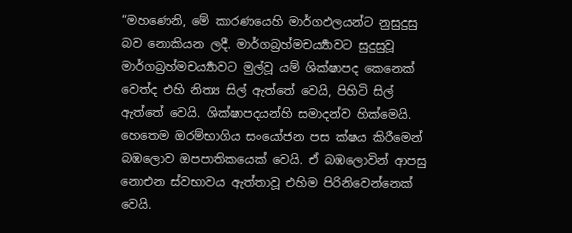“මහණෙනි, මේ කාරණයෙහි මාර්ගඵලයන්ට නුසුදුසු බව නොකියන ලදී. මාර්ගබ්‍රහ්මචර්‍ය්‍යාවට සුදුසුවූ මාර්ගබ්‍රහ්මචර්‍ය්‍යාවට මුල්වූ යම් ශික්ෂාපද කෙනෙක් වෙත්ද එහි නිත්‍ය සිල් ඇත්තේ වෙයි, පිහිටි සිල් ඇත්තේ වෙයි. ශික්ෂාපදයන්හි සමාදන්ව හික්මෙයි. හෙතෙම ඔරම්භාගිය සංයෝජන පස ක්ෂය කිරීමෙන් බඹලොව ඔපපාතිකයෙක් වෙයි. ඒ බඹලොවින් ආපසු නොඑන ස්වභාවය ඇත්තාවූ එහිම පිරිනිවෙන්නෙක් වෙයි.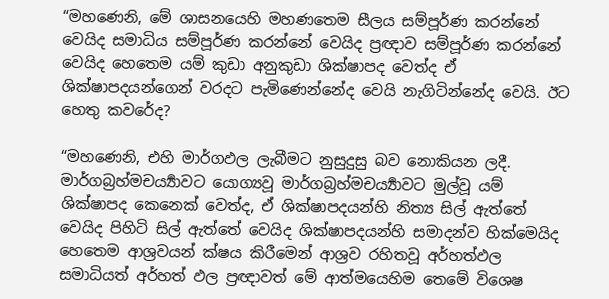“මහණෙනි, මේ ශාසනයෙහි මහණතෙම සීලය සම්පූර්ණ කරන්නේ වෙයිද සමාධිය සම්පූර්ණ කරන්නේ වෙයිද ප්‍රඥාව සම්පූර්ණ කරන්නේ වෙයිද හෙතෙම යම් කුඩා අනුකුඩා ශික්ෂාපද වෙත්ද ඒ ශික්ෂාපදයන්ගෙන් වරදට පැමිණෙන්නේද වෙයි නැගිටින්නේද වෙයි. ඊට හෙතු කවරේද?

“මහණෙනි, එහි මාර්ගඵල ලැබීමට නුසුදුසු බව නොකියන ලදී. මාර්ගබ්‍රහ්මචර්‍ය්‍යාවට යොග්‍යවූ මාර්ගබ්‍රහ්මචර්‍ය්‍යාවට මුල්වූ යම් ශික්ෂාපද කෙනෙක් වෙත්ද, ඒ ශික්ෂාපදයන්හි නිත්‍ය සිල් ඇත්තේ වෙයිද පිහිටි සිල් ඇත්තේ වෙයිද ශික්ෂාපදයන්හි සමාදන්ව හික්මෙයිද හෙතෙම ආශ්‍රවයන් ක්ෂය කිරීමෙන් ආශ්‍රව රහිතවූ අර්හත්ඵල සමාධියත් අර්හත් ඵල ප්‍රඥාවත් මේ ආත්මයෙහිම තෙමේ විශෙෂ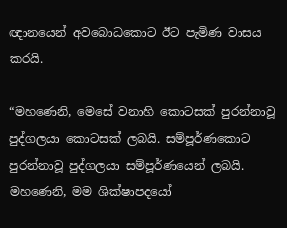ඥානයෙන් අවබොධකොට ඊට පැමිණ වාසය කරයි.

“මහණෙනි, මෙසේ වනාහි කොටසක් පුරන්නාවූ පුද්ගලයා කොටසක් ලබයි. සම්පූර්ණකොට පුරන්නාවූ පුද්ගලයා සම්පූර්ණයෙන් ලබයි. මහණෙනි, මම ශික්ෂාපදයෝ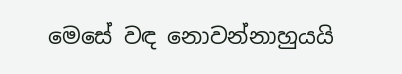මෙසේ වඳ නොවන්නාහුයයි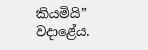කියමියි” වදාළේය.